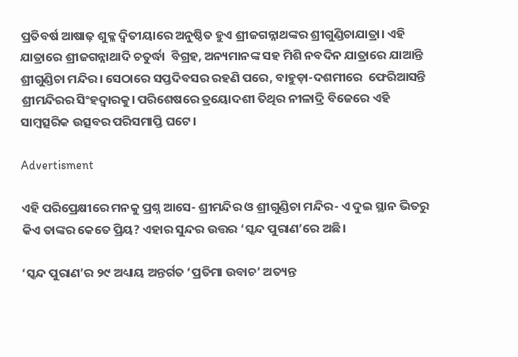ପ୍ରତିବର୍ଷ ଆଷାଢ଼ ଶୁକ୍ଳ ଦ୍ୱିତୀୟାରେ ଅନୁଷ୍ଠିତ ହୁଏ ଶ୍ରୀଜଗନ୍ନାଥଙ୍କର ଶ୍ରୀଗୁଣ୍ଡିଚାଯାତ୍ରା। ଏହି ଯାତ୍ରାରେ ଶ୍ରୀଜଗନ୍ନାଥାଦି ଚତୁର୍ଦ୍ଧା  ବିଗ୍ରହ, ଅନ୍ୟମାନଙ୍କ ସହ ମିଶି ନବଦିନ ଯାତ୍ରାରେ ଯାଆନ୍ତି ଶ୍ରୀଗୁଣ୍ଡିଚା ମନ୍ଦିର। ସେଠାରେ ସପ୍ତଦିବସର ରହଣି ପରେ, ବାହୁଡ଼ା-ଦଶମୀରେ  ଫେରିଆସନ୍ତି ଶ୍ରୀମନ୍ଦିରର ସିଂହଦ୍ୱାରକୁ। ପରିଶେଷରେ ତ୍ରୟୋଦଶୀ ତିଥିର ନୀଳାଦ୍ରି ବିଜେରେ ଏହି ସାମ୍ବତ୍ସରିକ ଉତ୍ସବର ପରିସମାପ୍ତି ଘଟେ।

Advertisment

ଏହି ପରିପ୍ରେକ୍ଷୀରେ ମନକୁ ପ୍ରଶ୍ନ ଆସେ- ଶ୍ରୀମନ୍ଦିର ଓ ଶ୍ରୀଗୁଣ୍ଡିଚା ମନ୍ଦିର- ଏ ଦୁଇ ସ୍ଥାନ ଭିତରୁ କିଏ ତାଙ୍କର କେତେ ପ୍ରିୟ? ଏହାର ସୁନ୍ଦର ଉତ୍ତର ‘ସ୍କନ୍ଦ ପୁରାଣ’ରେ ଅଛି।

‘ସ୍କନ୍ଦ ପୁରାଣ’ର ୨୯ ଅଧ୍ୟାୟ ଅନ୍ତର୍ଗତ ‘ପ୍ରତିମା ଉବାଚ’ ଅତ୍ୟନ୍ତ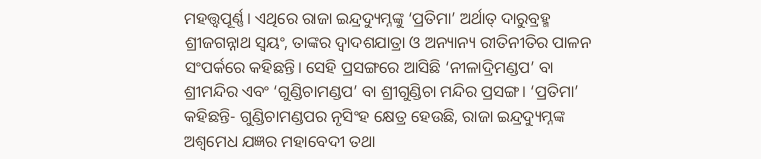ମହତ୍ତ୍ୱପୂର୍ଣ୍ଣ। ଏଥିରେ ରାଜା ଇନ୍ଦ୍ରଦ୍ୟୁମ୍ନଙ୍କୁ ‘ପ୍ରତିମା’ ଅର୍ଥାତ୍ ଦାରୁବ୍ରହ୍ମ ଶ୍ରୀଜଗନ୍ନାଥ ସ୍ୱୟଂ, ତାଙ୍କର ଦ୍ୱାଦଶଯାତ୍ରା ଓ ଅନ୍ୟାନ୍ୟ ରୀତିନୀତିର ପାଳନ ସଂପର୍କରେ କହିଛନ୍ତି। ସେହି ପ୍ରସଙ୍ଗରେ ଆସିଛି ‘ନୀଳାଦ୍ରିମଣ୍ଡପ’ ବା ଶ୍ରୀମନ୍ଦିର ଏବଂ ‘ଗୁଣ୍ଡିଚାମଣ୍ଡପ’ ବା ଶ୍ରୀଗୁଣ୍ଡିଚା ମନ୍ଦିର ପ୍ରସଙ୍ଗ। ‘ପ୍ରତିମା’ କହିଛନ୍ତି- ଗୁଣ୍ଡିଚାମଣ୍ଡପର ନୃସିଂହ କ୍ଷେତ୍ର ହେଉଛି, ରାଜା ଇନ୍ଦ୍ରଦ୍ୟୁମ୍ନଙ୍କ ଅଶ୍ୱମେଧ ଯଜ୍ଞର ମହାବେଦୀ ତଥା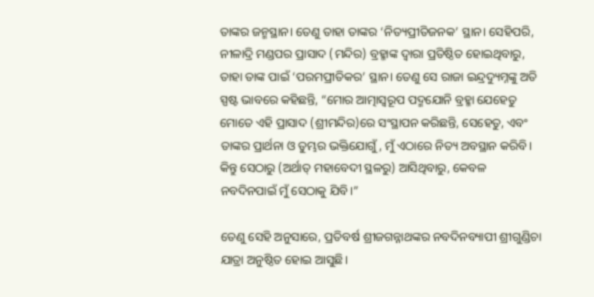ତାଙ୍କର ଜନ୍ମସ୍ଥାନ। ତେଣୁ ତାହା ତାଙ୍କର ‘ନିତ୍ୟପ୍ରୀତିଜନକ’ ସ୍ଥାନ। ସେହିପରି, ନୀଳାଦ୍ରି ମଣ୍ଡପର ପ୍ରାସାଦ (ମନ୍ଦିର) ବ୍ରହ୍ମାଙ୍କ ଦ୍ୱାରା ପ୍ରତିଷ୍ଠିତ ହୋଇଥିବାରୁ, ତାହା ତାଙ୍କ ପାଇଁ ‘ପରମପ୍ରୀତିକର’ ସ୍ଥାନ। ତେଣୁ ସେ ରାଜା ଇନ୍ଦ୍ରଦ୍ୟୁମ୍ନଙ୍କୁ ଅତି ସ୍ପଷ୍ଟ ଭାବରେ କହିଛନ୍ତି, “ମୋର ଆତ୍ମାସ୍ୱରୂପ ପଦ୍ମଯୋନି ବ୍ରହ୍ମା ଯେହେତୁ ମୋତେ ଏହି ପ୍ରାସାଦ (ଶ୍ରୀମନ୍ଦିର)ରେ ସଂସ୍ଥାପନ କରିଛନ୍ତି, ସେହେତୁ, ଏବଂ ତାଙ୍କର ପ୍ରାର୍ଥନା ଓ ତୁମ୍ଭର ଭକ୍ତିଯୋଗୁଁ, ମୁଁ ଏଠାରେ ନିତ୍ୟ ଅବସ୍ଥାନ କରିବି। କିନ୍ତୁ ସେଠାରୁ (ଅର୍ଥାତ୍ ମହାବେଦୀ ସ୍ଥଳରୁ) ଆସିଥିବାରୁ, କେବଳ ନବଦିନପାଇଁ ମୁଁ ସେଠାକୁ ଯିବି।”

ତେଣୁ ସେହି ଅନୁସାରେ, ପ୍ରତିବର୍ଷ ଶ୍ରୀଜଗନ୍ନାଥଙ୍କର ନବଦିନବ୍ୟାପୀ ଶ୍ରୀଗୁଣ୍ଡିଚା ଯାତ୍ରା ଅନୁଷ୍ଠିତ ହୋଇ ଆସୁଛି।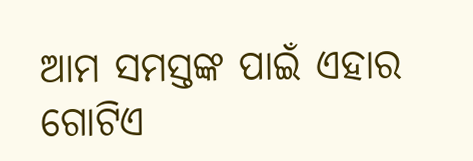ଆମ ସମସ୍ତଙ୍କ ପାଇଁ ଏହାର ଗୋଟିଏ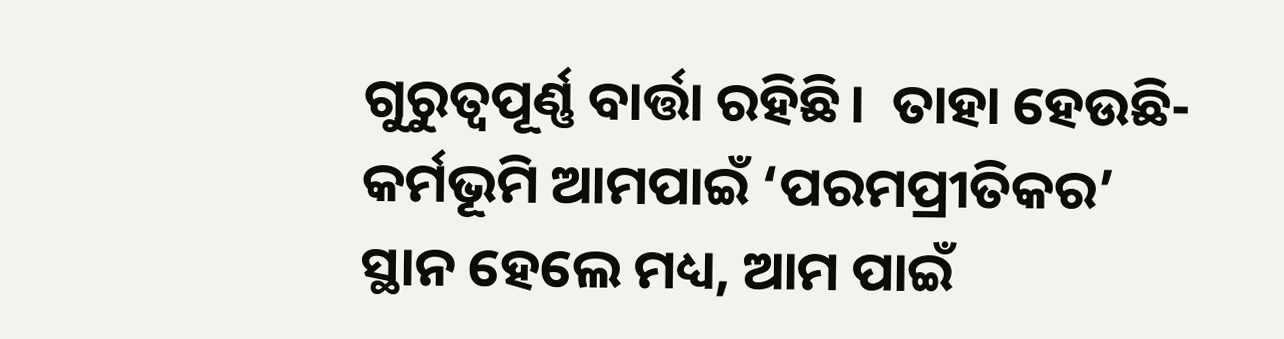ଗୁରୁତ୍ୱପୂର୍ଣ୍ଣ ବାର୍ତ୍ତା ରହିଛି।  ତାହା ହେଉଛି- କର୍ମଭୂମି ଆମପାଇଁ ‘ପରମପ୍ରୀତିକର’ ସ୍ଥାନ ହେଲେ ମଧ୍ୟ, ଆମ ପାଇଁ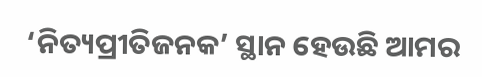‘ନିତ୍ୟପ୍ରୀତିଜନକ’ ସ୍ଥାନ ହେଉଛି ଆମର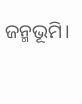ଜନ୍ମଭୂମି।